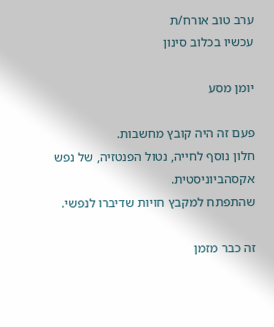ערב טוב אורח/ת
עכשיו בכלוב סינון

יומן מסע

פעם זה היה קובץ מחשבות.
חלון נוסף לחייה, נטול הפנטזיה, של נפש אקסהביוניסטית.
שהתפתח למקבץ חויות שדיברו לנפשי.

זה כבר מזמן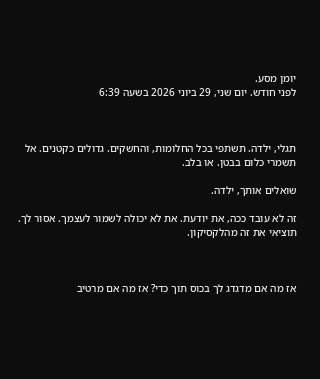יומן מסע.
לפני חודש. יום שני, 29 ביוני 2026 בשעה 6:39



תגלי, ילדה. תשתפי בכל החלומות, והחשקים. גדולים כקטנים. אל תשמרי כלום בבטן. או בלב.

שואלים אותך, ילדה.

זה לא עובד ככה, את יודעת. את לא יכולה לשמור לעצמך. אסור לך. תוציאי את זה מהלקסיקון.



אז מה אם מדגדג לך בכוס תוך כדי? אז מה אם מרטיב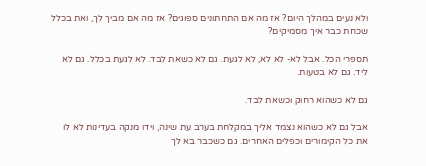ולא נעים במהלך היום? אז מה אם התחתונים ספוגים? אז מה אם מביך לך, ואת בכלל שכחת כבר איך מסמיקים?

תספרי הכל. אבל לא- לא לא, לא לגעת. גם לא כשאת לבד. לא לגעת בכלל. גם לא ליד. גם לא בטעות.

גם לא כשהוא רחוק וכשאת לבד.

אבל גם לא כשהוא נצמד אליך במקלחת בערב עת שינה, וידו מנקה בעדינות לא לו את כל הקימורים וכפלים האחרים. גם כשכבר בא לך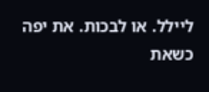ליילל. או לבכות. את יפה כשאת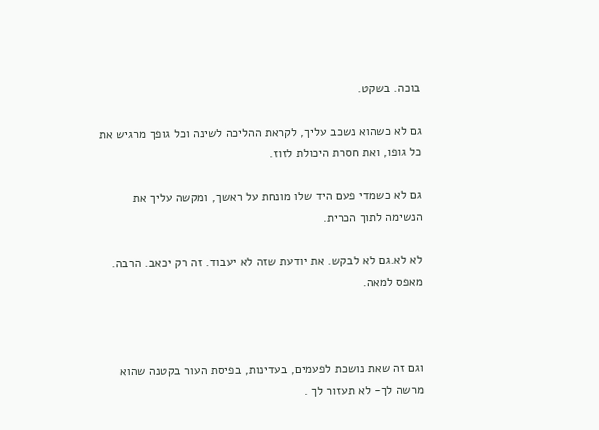בוכה. בשקט.

גם לא כשהוא נשכב עליך, לקראת ההליכה לשינה וכל גופך מרגיש את כל גופו, ואת חסרת היכולת לזוז.

גם לא כשמדי פעם היד שלו מונחת על ראשך, ומקשה עליך את הנשימה לתוך הכרית.

לא לא.גם לא לבקש. את יודעת שזה לא יעבוד. זה רק יכאב. הרבה. מאפס למאה.



וגם זה שאת נושכת לפעמים, בעדינות, בפיסת העור בקטנה שהוא מרשה לך- לא תעזור לך .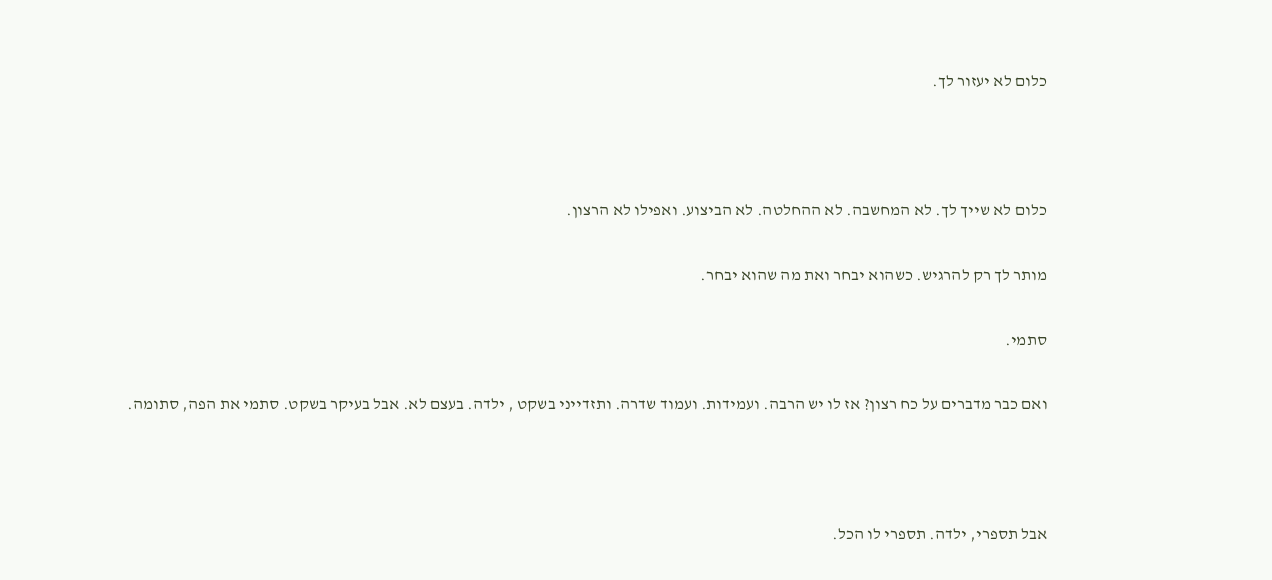כלום לא יעזור לך.



כלום לא שייך לך. לא המחשבה. לא ההחלטה. לא הביצוע. ואפילו לא הרצון.

מותר לך רק להרגיש. כשהוא יבחר ואת מה שהוא יבחר.

סתמי.

ואם כבר מדברים על כח רצון? אז לו יש הרבה. ועמידות. ועמוד שדרה. ותזדייני בשקט , ילדה. בעצם לא. אבל בעיקר בשקט. סתמי את הפה, סתומה.



אבל תספרי, ילדה. תספרי לו הכל.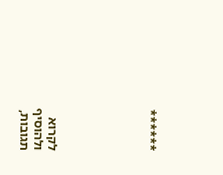******






לקרוא ולהוסיף תגובות,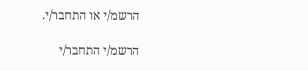הרשמ/י או התחבר/י.

הרשמ/י התחבר/י